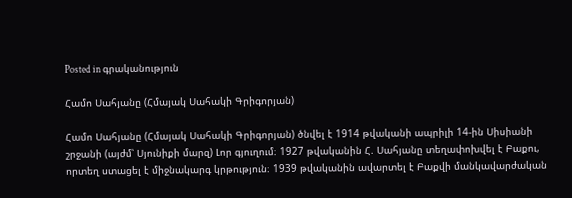Posted in գրականություն

Համո Սահյանը (Հմայակ Սահակի Գրիգորյան)

Համո Սահյանը (Հմայակ Սահակի Գրիգորյան) ծնվել է 1914 թվականի ապրիլի 14-ին Սիսիանի շրջանի (այժմ՝ Սյունիքի մարզ) Լոր գյուղում։ 1927 թվականին Հ. Սահյանը տեղափոխվել է Բաքու, որտեղ ստացել է միջնակարգ կրթություն։ 1939 թվականին ավարտել է Բաքվի մանկավարժական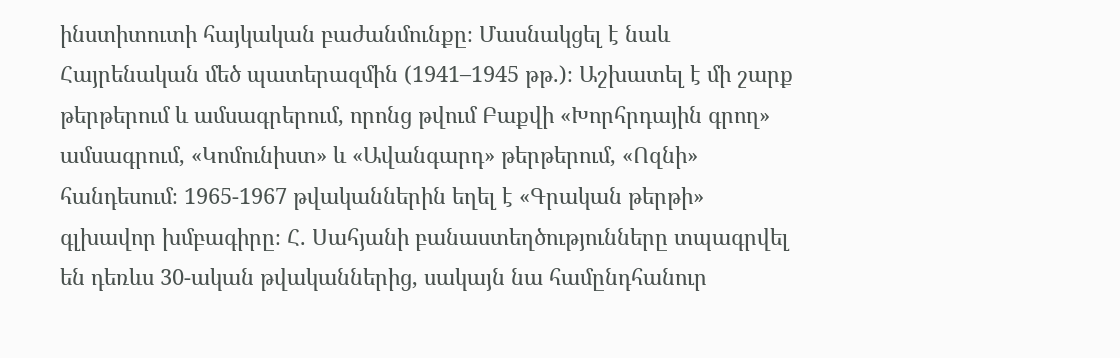ինստիտուտի հայկական բաժանմունքը։ Մասնակցել է նաև Հայրենական մեծ պատերազմին (1941–1945 թթ.)։ Աշխատել է մի շարք թերթերում և ամսագրերում, որոնց թվում Բաքվի «Խորհրդային գրող» ամսագրում, «Կոմունիստ» և «Ավանգարդ» թերթերում, «Ոզնի» հանդեսում։ 1965-1967 թվականներին եղել է «Գրական թերթի» գլխավոր խմբագիրը։ Հ. Սահյանի բանաստեղծությունները տպագրվել են դեռևս 30-ական թվականներից, սակայն նա համընդհանուր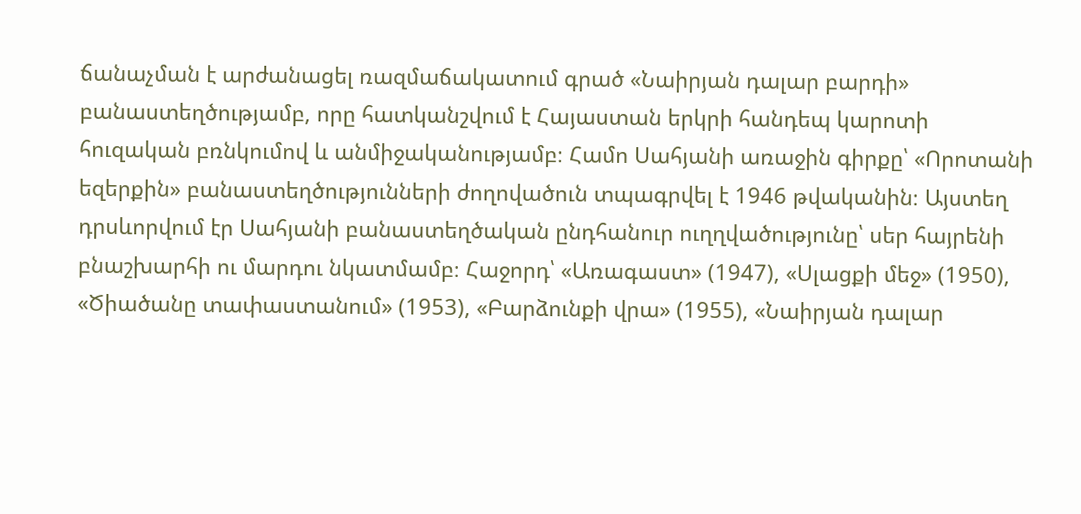ճանաչման է արժանացել ռազմաճակատում գրած «Նաիրյան դալար բարդի» բանաստեղծությամբ, որը հատկանշվում է Հայաստան երկրի հանդեպ կարոտի հուզական բռնկումով և անմիջականությամբ։ Համո Սահյանի առաջին գիրքը՝ «Որոտանի եզերքին» բանաստեղծությունների ժողովածուն տպագրվել է 1946 թվականին։ Այստեղ դրսևորվում էր Սահյանի բանաստեղծական ընդհանուր ուղղվածությունը՝ սեր հայրենի բնաշխարհի ու մարդու նկատմամբ։ Հաջորդ՝ «Առագաստ» (1947), «Սլացքի մեջ» (1950), «Ծիածանը տափաստանում» (1953), «Բարձունքի վրա» (1955), «Նաիրյան դալար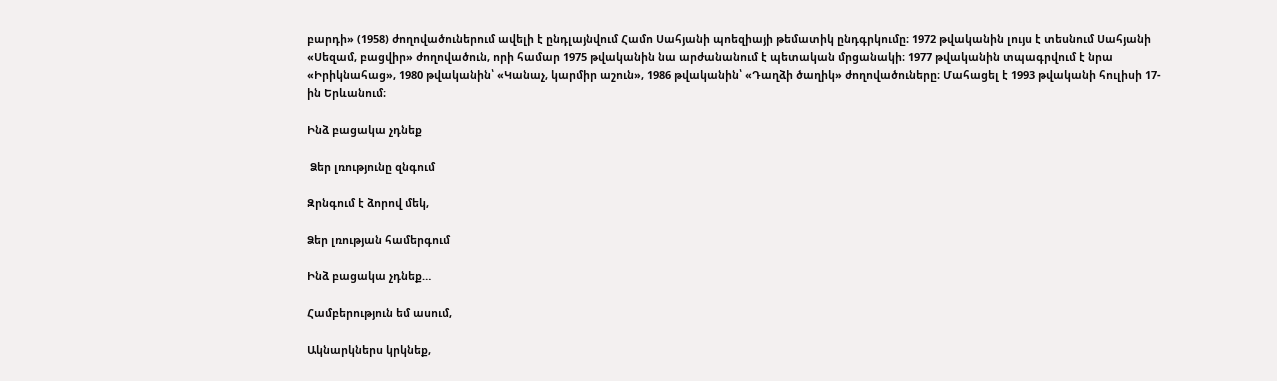բարդի» (1958) ժողովածուներում ավելի է ընդլայնվում Համո Սահյանի պոեզիայի թեմատիկ ընդգրկումը։ 1972 թվականին լույս է տեսնում Սահյանի «Սեզամ, բացվիր» ժողովածուն, որի համար 1975 թվականին նա արժանանում է պետական մրցանակի։ 1977 թվականին տպագրվում է նրա «Իրիկնահաց», 1980 թվականին՝ «Կանաչ, կարմիր աշուն», 1986 թվականին՝ «Դաղձի ծաղիկ» ժողովածուները։ Մահացել է 1993 թվականի հուլիսի 17-ին Երևանում։

Ինձ բացակա չդնեք

 Ձեր լռությունը զնգում

Զրնգում է ձորով մեկ,

Ձեր լռության համերգում

Ինձ բացակա չդնեք…

Համբերություն եմ ասում,

Ակնարկներս կրկնեք,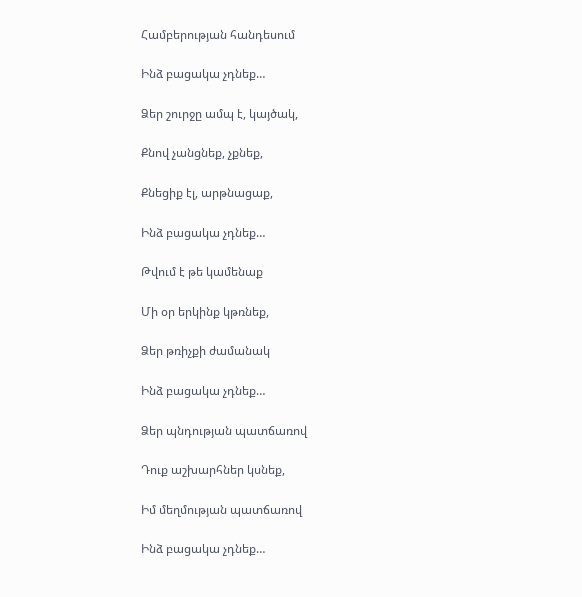Համբերության հանդեսում

Ինձ բացակա չդնեք…

Ձեր շուրջը ամպ է, կայծակ,

Քնով չանցնեք, չքնեք,

Քնեցիք էլ, արթնացաք,

Ինձ բացակա չդնեք…

Թվում է թե կամենաք

Մի օր երկինք կթռնեք,

Ձեր թռիչքի ժամանակ

Ինձ բացակա չդնեք…

Ձեր պնդության պատճառով

Դուք աշխարհներ կսնեք,

Իմ մեղմության պատճառով

Ինձ բացակա չդնեք…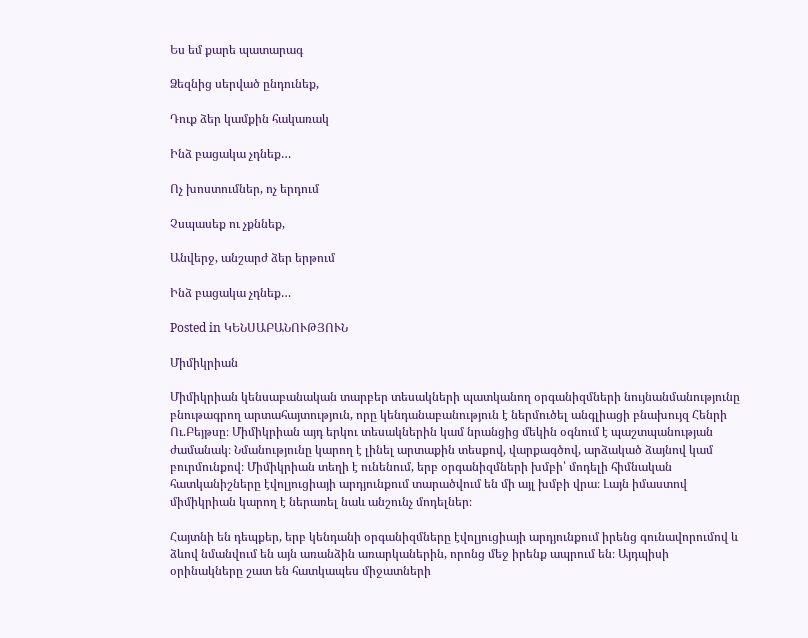Ես եմ քարե պատարագ

Ձեզնից սերված ընդունեք,

Դուք ձեր կամքին հակառակ

Ինձ բացակա չդնեք…

Ոչ խոստումներ, ոչ երդում

Չսպասեք ու չքննեք,

Անվերջ, անշարժ ձեր երթում

Ինձ բացակա չդնեք…

Posted in ԿԵՆՍԱԲԱՆՈՒԹՅՈՒՆ

Միմիկրիան

Միմիկրիան կենսաբանական տարբեր տեսակների պատկանող օրգանիզմների նույնանմանությունը բնութագրող արտահայտություն, որը կենդանաբանություն է ներմուծել անգլիացի բնախույզ Հենրի Ու.Բեյթսը։ Միմիկրիան այդ երկու տեսակներին կամ նրանցից մեկին օգնում է պաշտպանության ժամանակ։ Նմանությունը կարող է լինել արտաքին տեսքով, վարքագծով, արձակած ձայնով կամ բուրմունքով։ Միմիկրիան տեղի է ունենում, երբ օրգանիզմների խմբի՝ մոդելի հիմնական հատկանիշները էվոլյուցիայի արդյունքում տարածվում են մի այլ խմբի վրա։ Լայն իմաստով միմիկրիան կարող է ներառել նաև անշունչ մոդելներ։

Հայտնի են դեպքեր, երբ կենդանի օրգանիզմները էվոլյուցիայի արդյունքում իրենց գունավորումով և ձևով նմանվում են այն առանձին առարկաներին, որոնց մեջ իրենք ապրում են։ Այդպիսի օրինակները շատ են հատկապես միջատների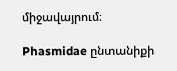միջավայրում։

Phasmidae ընտանիքի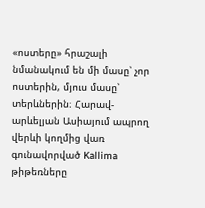«ոստերը» հրաշալի նմանակում են մի մասը՝ չոր ոստերին, մյուս մասը՝ տերևներին։ Հարավ-արևելյան Ասիայում ապրող վերևի կողմից վառ գունավորված Kallima թիթեռները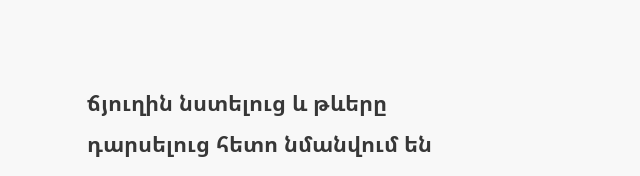ճյուղին նստելուց և թևերը դարսելուց հետո նմանվում են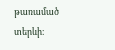թառամած տերևի։